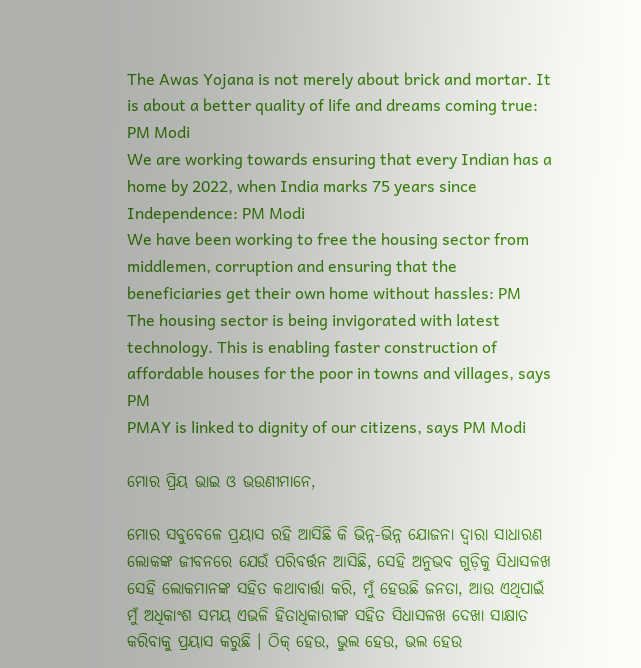The Awas Yojana is not merely about brick and mortar. It is about a better quality of life and dreams coming true: PM Modi
We are working towards ensuring that every Indian has a home by 2022, when India marks 75 years since Independence: PM Modi
We have been working to free the housing sector from middlemen, corruption and ensuring that the beneficiaries get their own home without hassles: PM
The housing sector is being invigorated with latest technology. This is enabling faster construction of affordable houses for the poor in towns and villages, says PM
PMAY is linked to dignity of our citizens, says PM Modi

ମୋର ପ୍ରିୟ ଭାଇ ଓ ଭଉଣୀମାନେ,

ମୋର ସବୁବେଳେ ପ୍ରୟାସ ରହି ଆସିଛି କି ଭିନ୍ନ-ଭିନ୍ନ ଯୋଜନା ଦ୍ୱାରା ସାଧାରଣ ଲୋକଙ୍କ ଜୀବନରେ ଯେଉଁ ପରିବର୍ତ୍ତନ ଆସିଛି, ସେହି ଅନୁଭବ ଗୁଡ଼ିକୁ ସିଧାସଳଖ ସେହି ଲୋକମାନଙ୍କ ସହିତ କଥାବାର୍ତ୍ତା କରି, ମୁଁ ହେଉଛି ଜନତା, ଆଉ ଏଥିପାଇଁ ମୁଁ ଅଧିକାଂଶ ସମୟ ଏଭଳି ହିତାଧିକାରୀଙ୍କ ସହିତ ସିଧାସଳଖ ଦେଖା ସାକ୍ଷାତ କରିବାକୁ ପ୍ରୟାସ କରୁଛି । ଠିକ୍ ହେଉ, ଭୁଲ ହେଉ, ଭଲ ହେଉ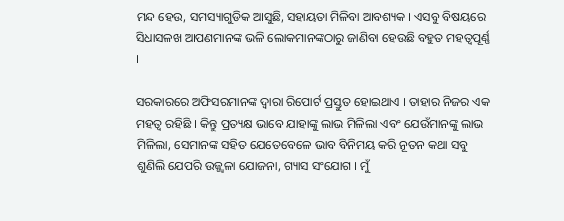ମନ୍ଦ ହେଉ, ସମସ୍ୟାଗୁଡିକ ଆସୁଛି, ସହାୟତା ମିଳିବା ଆବଶ୍ୟକ । ଏସବୁ ବିଷୟରେ ସିଧାସଳଖ ଆପଣମାନଙ୍କ ଭଳି ଲୋକମାନଙ୍କଠାରୁ ଜାଣିବା ହେଉଛି ବହୁତ ମହତ୍ୱପୂର୍ଣ୍ଣ ।

ସରକାରରେ ଅଫିସରମାନଙ୍କ ଦ୍ୱାରା ରିପୋର୍ଟ ପ୍ରସ୍ତୁତ ହୋଇଥାଏ । ତାହାର ନିଜର ଏକ ମହତ୍ୱ ରହିଛି । କିନ୍ତୁ ପ୍ରତ୍ୟକ୍ଷ ଭାବେ ଯାହାଙ୍କୁ ଲାଭ ମିଳିଲା ଏବଂ ଯେଉଁମାନଙ୍କୁ ଲାଭ ମିଳିଲା, ସେମାନଙ୍କ ସହିତ ଯେତେବେଳେ ଭାବ ବିନିମୟ କରି ନୂତନ କଥା ସବୁ ଶୁଣିଲି ଯେପରି ଉଜ୍ଜ୍ୱଳା ଯୋଜନା, ଗ୍ୟାସ ସଂଯୋଗ । ମୁଁ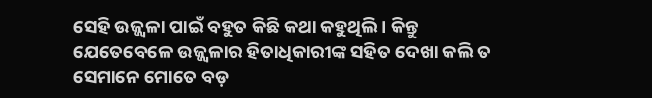ସେହି ଉଜ୍ଜ୍ୱଳା ପାଇଁ ବହୁତ କିଛି କଥା କହୁଥିଲି । କିନ୍ତୁ ଯେତେବେଳେ ଉଜ୍ଜ୍ୱଳାର ହିତାଧିକାରୀଙ୍କ ସହିତ ଦେଖା କଲି ତ ସେମାନେ ମୋତେ ବଡ଼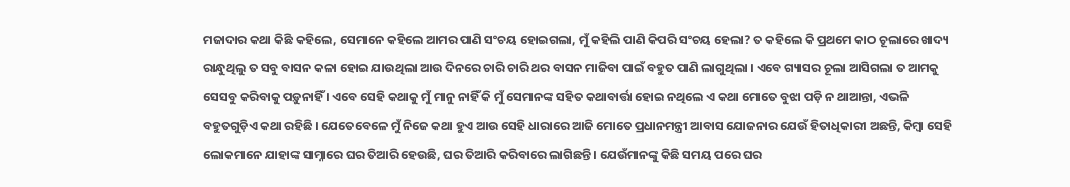ମଜାଦାର କଥା କିଛି କହିଲେ, ସେମାନେ କହିଲେ ଆମର ପାଣି ସଂଚୟ ହୋଇଗଲା, ମୁଁ କହିଲି ପାଣି କିପରି ସଂଚୟ ହେଲା? ତ କହିଲେ କି ପ୍ରଥମେ କାଠ ଚୂଲାରେ ଖାଦ୍ୟ ରାନ୍ଧୁଥିଲୁ ତ ସବୁ ବାସନ କଳା ହୋଇ ଯାଉଥିଲା ଆଉ ଦିନରେ ଚାରି ଚାରି ଥର ବାସନ ମାଜିବା ପାଇଁ ବହୁତ ପାଣି ଲାଗୁଥିଲା । ଏବେ ଗ୍ୟାସର ଚୂଲା ଆସିଗଲା ତ ଆମକୁ ସେସବୁ କରିବାକୁ ପଡ଼ୁନାହିଁ । ଏବେ ସେହି କଥାକୁ ମୁଁ ମାନୁ ନାହିଁ କି ମୁଁ ସେମାନଙ୍କ ସହିତ କଥାବାର୍ତ୍ତା ହୋଇ ନଥିଲେ ଏ କଥା ମୋତେ ବୁଝା ପଡ଼ି ନ ଥାଆନ୍ତା, ଏଭଳି ବହୁତଗୁଡ଼ିଏ କଥା ରହିଛି । ଯେତେବେଳେ ମୁଁ ନିଜେ କଥା ହୁଏ ଆଉ ସେହି ଧାରାରେ ଆଜି ମୋତେ ପ୍ରଧାନମନ୍ତ୍ରୀ ଆବାସ ଯୋଜନାର ଯେଉଁ ହିତାଧିକାରୀ ଅଛନ୍ତି, କିମ୍ବା ସେହି ଲୋକମାନେ ଯାହାଙ୍କ ସାମ୍ନାରେ ଘର ତିଆରି ହେଉଛି, ଘର ତିଆରି କରିବାରେ ଲାଗିଛନ୍ତି । ଯେଉଁମାନଙ୍କୁ କିଛି ସମୟ ପରେ ଘର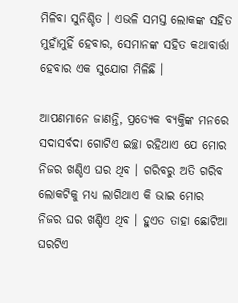ମିଳିବା ସୁନିଶ୍ଚିତ । ଏଭଳି ସମସ୍ତ ଲୋକଙ୍କ ସହିତ ମୁହାଁମୁହିଁ ହେବାର, ସେମାନଙ୍କ ସହିତ କଥାବାର୍ତ୍ତା ହେବାର ଏକ ସୁଯୋଗ ମିଳିଛି ।

ଆପଣମାନେ ଜାଣନ୍ତି, ପ୍ରତ୍ୟେକ ବ୍ୟକ୍ତିଙ୍କ ମନରେ ସଦାସର୍ବଦା ଗୋଟିଏ ଇଚ୍ଛା ରହିଥାଏ ଯେ ମୋର ନିଜର ଖଣ୍ଡିଏ ଘର ଥିବ । ଗରିବରୁ ଅତି ଗରିବ ଲୋକଟିକୁ ମଧ୍ୟ ଲାଗିଥାଏ କି ଭାଇ ମୋର ନିଜର ଘର ଖଣ୍ଡିଏ ଥିବ । ହୁଏତ ତାହା ଛୋଟିଆ ଘରଟିଏ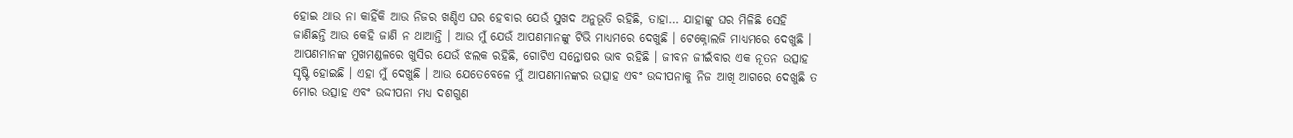ହୋଇ ଥାଉ ନା କାହିଁକି ଆଉ ନିଜର ଖଣ୍ଡିଏ ଘର ହେବାର ଯେଉଁ ସୁଖଦ ଅନୁଭୂତି ରହିଛି, ତାହା… ଯାହାଙ୍କୁ ଘର ମିଳିଛି ସେହି ଜାଣିଛନ୍ତି ଆଉ କେହି ଜାଣି ନ ଥାଆନ୍ତି । ଆଉ ମୁଁ ଯେଉଁ ଆପଣମାନଙ୍କୁ ଟିଭି ମାଧ୍ୟମରେ ଦେଖୁଛି । ଟେକ୍ନୋଲଜି ମାଧ୍ୟମରେ ଦେଖୁଛି । ଆପଣମାନଙ୍କ ମୁଖମଣ୍ଡଳରେ ଖୁସିର ଯେଉଁ ଝଲକ ରହିଛି, ଗୋଟିଏ ସନ୍ତୋଷର ଭାବ ରହିଛି । ଜୀବନ ଜୀଇଁବାର ଏକ ନୂତନ ଉତ୍ସାହ ସୃଷ୍ଟି ହୋଇଛି । ଏହା ମୁଁ ଦେଖୁଛି । ଆଉ ଯେତେବେଳେ ମୁଁ ଆପଣମାନଙ୍କର ଉତ୍ସାହ ଏବଂ ଉଦ୍ଦୀପନାକୁ ନିଜ ଆଖି ଆଗରେ ଦେଖୁଛି ତ ମୋର ଉତ୍ସାହ ଏବଂ ଉଦ୍ଦୀପନା ମଧ୍ୟ ଦଶଗୁଣ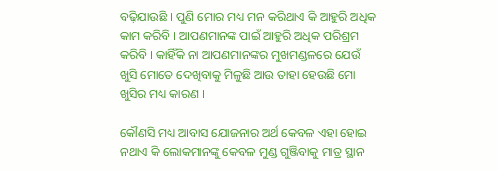ବଢ଼ିଯାଉଛି । ପୁଣି ମୋର ମଧ୍ୟ ମନ କରିଥାଏ କି ଆହୁରି ଅଧିକ କାମ କରିବି । ଆପଣମାନଙ୍କ ପାଇଁ ଆହୁରି ଅଧିକ ପରିଶ୍ରମ କରିବି । କାହିଁକି ନା ଆପଣମାନଙ୍କର ମୁଖମଣ୍ଡଳରେ ଯେଉଁ ଖୁସି ମୋତେ ଦେଖିବାକୁ ମିଳୁଛି ଆଉ ତାହା ହେଉଛି ମୋ ଖୁସିର ମଧ୍ୟ କାରଣ ।

କୌଣସି ମଧ୍ୟ ଆବାସ ଯୋଜନାର ଅର୍ଥ କେବଳ ଏହା ହୋଇ ନଥାଏ କି ଲୋକମାନଙ୍କୁ କେବଳ ମୁଣ୍ଡ ଗୁଞ୍ଜିବାକୁ ମାତ୍ର ସ୍ଥାନ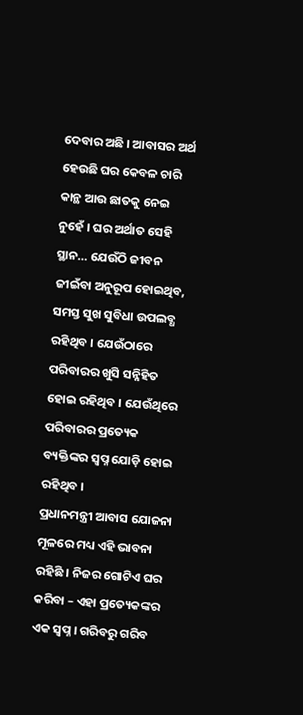ଦେବାର ଅଛି । ଆବାସର ଅର୍ଥ ହେଉଛି ଘର କେବଳ ଚାରି କାନ୍ଥ ଆଉ ଛାତକୁ ନେଇ ନୁହେଁ । ଘର ଅର୍ଥାତ ସେହି ସ୍ଥାନ… ଯେଉଁଠି ଜୀବନ ଜୀଇଁବା ଅନୁରୂପ ହୋଇଥିବ, ସମସ୍ତ ସୁଖ ସୁବିଧା ଉପଲବ୍ଧ ରହିଥିବ । ଯେଉଁଠାରେ ପରିବାରର ଖୁସି ସନ୍ନିହିତ ହୋଇ ରହିଥିବ । ଯେଉଁଥିରେ ପରିବାରର ପ୍ରତ୍ୟେକ ବ୍ୟକ୍ତିଙ୍କର ସ୍ୱପ୍ନ ଯୋଡ଼ି ହୋଇ ରହିଥିବ ।
ପ୍ରଧାନମନ୍ତ୍ରୀ ଆବାସ ଯୋଜନା ମୂଳରେ ମଧ୍ୟ ଏହି ଭାବନା ରହିଛି । ନିଜର ଗୋଟିଏ ଘର କରିବା – ଏହା ପ୍ରତ୍ୟେକଙ୍କର ଏକ ସ୍ୱପ୍ନ । ଗରିବରୁ ଗରିବ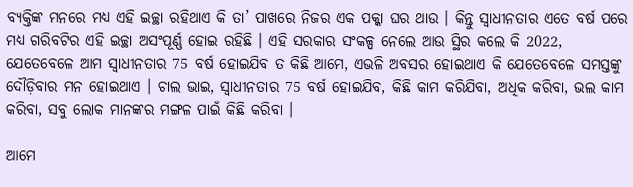ବ୍ୟକ୍ତିଙ୍କ ମନରେ ମଧ୍ୟ ଏହି ଇଚ୍ଛା ରହିଥାଏ କି ତା’ ପାଖରେ ନିଜର ଏକ ପକ୍କା ଘର ଥାଉ । କିନ୍ତୁ ସ୍ୱାଧୀନତାର ଏତେ ବର୍ଷ ପରେ ମଧ୍ୟ ଗରିବଟିର ଏହି ଇଚ୍ଛା ଅସଂପୂର୍ଣ୍ଣ ହୋଇ ରହିଛି । ଏହି ସରକାର ସଂକଳ୍ପ ନେଲେ ଆଉ ସ୍ଥିର କଲେ କି 2022, ଯେତେବେଳେ ଆମ ସ୍ୱାଧୀନତାର 75 ବର୍ଷ ହୋଇଯିବ ତ କିଛି ଆମେ, ଏଭଳି ଅବସର ହୋଇଥାଏ କି ଯେତେବେଳେ ସମସ୍ତଙ୍କୁ ଦୌଡ଼ିବାର ମନ ହୋଇଥାଏ । ଚାଲ ଭାଇ, ସ୍ୱାଧୀନତାର 75 ବର୍ଷ ହୋଇଯିବ, କିଛି କାମ କରିଯିବା, ଅଧିକ କରିବା, ଭଲ କାମ କରିବା, ସବୁ ଲୋକ ମାନଙ୍କର ମଙ୍ଗଳ ପାଇଁ କିଛି କରିବା ।

ଆମେ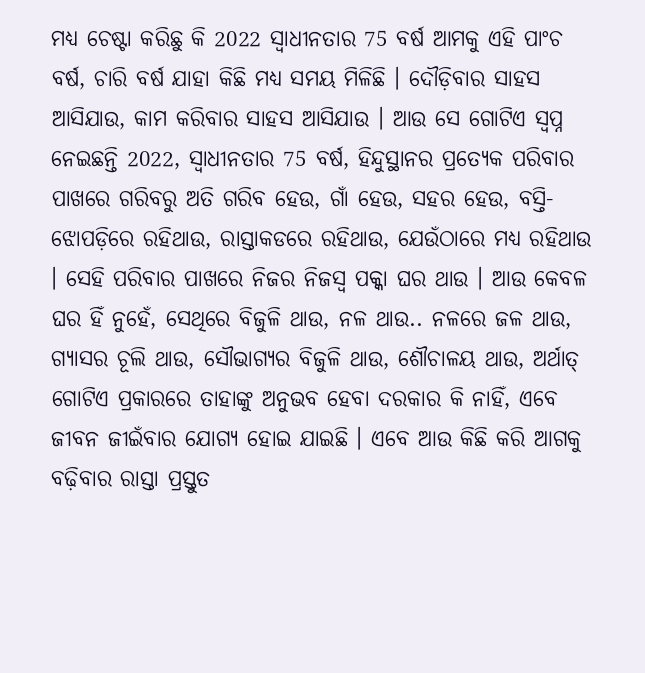ମଧ୍ୟ ଚେଷ୍ଟା କରିଛୁ କି 2022 ସ୍ୱାଧୀନତାର 75 ବର୍ଷ ଆମକୁ ଏହି ପାଂଚ ବର୍ଷ, ଚାରି ବର୍ଷ ଯାହା କିଛି ମଧ୍ୟ ସମୟ ମିଳିଛି । ଦୌଡ଼ିବାର ସାହସ ଆସିଯାଉ, କାମ କରିବାର ସାହସ ଆସିଯାଉ । ଆଉ ସେ ଗୋଟିଏ ସ୍ୱପ୍ନ ନେଇଛନ୍ତି 2022, ସ୍ୱାଧୀନତାର 75 ବର୍ଷ, ହିନ୍ଦୁସ୍ଥାନର ପ୍ରତ୍ୟେକ ପରିବାର ପାଖରେ ଗରିବରୁ ଅତି ଗରିବ ହେଉ, ଗାଁ ହେଉ, ସହର ହେଉ, ବସ୍ତି-ଝୋପଡ଼ିରେ ରହିଥାଉ, ରାସ୍ତାକଡରେ ରହିଥାଉ, ଯେଉଁଠାରେ ମଧ୍ୟ ରହିଥାଉ । ସେହି ପରିବାର ପାଖରେ ନିଜର ନିଜସ୍ୱ ପକ୍କା ଘର ଥାଉ । ଆଉ କେବଳ ଘର ହିଁ ନୁହେଁ, ସେଥିରେ ବିଜୁଳି ଥାଉ, ନଳ ଥାଉ.. ନଳରେ ଜଳ ଥାଉ, ଗ୍ୟାସର ଚୂଲି ଥାଉ, ସୌଭାଗ୍ୟର ବିଜୁଳି ଥାଉ, ଶୌଚାଳୟ ଥାଉ, ଅର୍ଥାତ୍ ଗୋଟିଏ ପ୍ରକାରରେ ତାହାଙ୍କୁ ଅନୁଭବ ହେବା ଦରକାର କି ନାହିଁ, ଏବେ ଜୀବନ ଜୀଇଁବାର ଯୋଗ୍ୟ ହୋଇ ଯାଇଛି । ଏବେ ଆଉ କିଛି କରି ଆଗକୁ ବଢ଼ିବାର ରାସ୍ତା ପ୍ରସ୍ତୁତ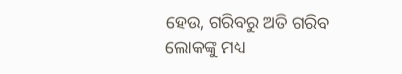ହେଉ, ଗରିବରୁ ଅତି ଗରିବ ଲୋକଙ୍କୁ ମଧ୍ୟ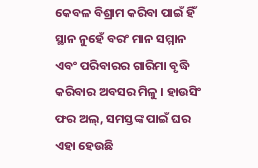କେବଳ ବିଶ୍ରାମ କରିବା ପାଇଁ ହିଁ ସ୍ଥାନ ନୁହେଁ ବରଂ ମାନ ସମ୍ମାନ ଏବଂ ପରିବାରର ଗାରିମା ବୃଦ୍ଧି କରିବାର ଅବସର ମିଳୁ । ହାଉସିଂ ଫର ଅଲ୍, ସମସ୍ତଙ୍କ ପାଇଁ ଘର ଏହା ହେଉଛି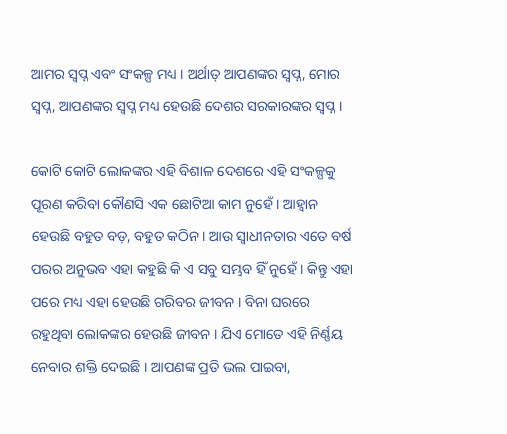ଆମର ସ୍ୱପ୍ନ ଏବଂ ସଂକଳ୍ପ ମଧ୍ୟ । ଅର୍ଥାତ୍ ଆପଣଙ୍କର ସ୍ୱପ୍ନ, ମୋର ସ୍ୱପ୍ନ, ଆପଣଙ୍କର ସ୍ୱପ୍ନ ମଧ୍ୟ ହେଉଛି ଦେଶର ସରକାରଙ୍କର ସ୍ୱପ୍ନ ।

କୋଟି କୋଟି ଲୋକଙ୍କର ଏହି ବିଶାଳ ଦେଶରେ ଏହି ସଂକଳ୍ପକୁ ପୂରଣ କରିବା କୌଣସି ଏକ ଛୋଟିଆ କାମ ନୁହେଁ । ଆହ୍ୱାନ ହେଉଛି ବହୁତ ବଡ଼, ବହୁତ କଠିନ । ଆଉ ସ୍ୱାଧୀନତାର ଏତେ ବର୍ଷ ପରର ଅନୁଭବ ଏହା କହୁଛି କି ଏ ସବୁ ସମ୍ଭବ ହିଁ ନୁହେଁ । କିନ୍ତୁ ଏହା ପରେ ମଧ୍ୟ ଏହା ହେଉଛି ଗରିବର ଜୀବନ । ବିନା ଘରରେ ରହୁଥିବା ଲୋକଙ୍କର ହେଉଛି ଜୀବନ । ଯିଏ ମୋତେ ଏହି ନିର୍ଣ୍ଣୟ ନେବାର ଶକ୍ତି ଦେଇଛି । ଆପଣଙ୍କ ପ୍ରତି ଭଲ ପାଇବା,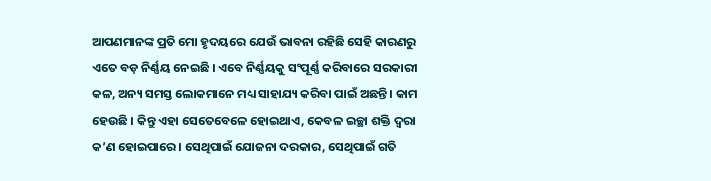ଆପଣମାନଙ୍କ ପ୍ରତି ମୋ ହୃଦୟରେ ଯେଉଁ ଭାବନା ରହିଛି ସେହି କାରଣରୁ ଏତେ ବଡ଼ ନିର୍ଣ୍ଣୟ ନେଇଛି । ଏବେ ନିର୍ଣ୍ଣୟକୁ ସଂପୂର୍ଣ୍ଣ କରିବାରେ ସରକାରୀ କଳ, ଅନ୍ୟ ସମସ୍ତ ଲୋକମାନେ ମଧ୍ୟ ସାହାଯ୍ୟ କରିବା ପାଇଁ ଅଛନ୍ତି । କାମ ହେଉଛି । କିନ୍ତୁ ଏହା ସେତେବେଳେ ହୋଇଥାଏ, କେବଳ ଇଚ୍ଛା ଶକ୍ତି ଦ୍ୱରା କ’ଣ ହୋଇପାରେ । ସେଥିପାଇଁ ଯୋଜନା ଦରକାର, ସେଥିପାଇଁ ଗତି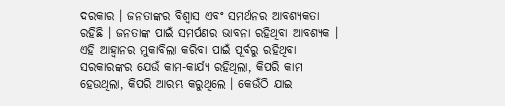ଦରକାର । ଜନତାଙ୍କର ବିଶ୍ୱାସ ଏବଂ ସମର୍ଥନର ଆବଶ୍ୟକତା ରହିଛି । ଜନତାଙ୍କ ପାଇଁ ସମର୍ପଣର ଭାବନା ରହିଥିବା ଆବଶ୍ୟକ । ଏହି ଆହ୍ୱାନର ମୁକାବିଲା କରିବା ପାଇଁ ପୂର୍ବରୁ ରହିଥିବା ସରକାରଙ୍କର ଯେଉଁ କାମ-କାର୍ଯ୍ୟ ରହିଥିଲା, କିପରି କାମ ହେଉଥିଲା, କିପରି ଆରମ୍ଭ କରୁଥିଲେ । କେଉଁଠି ଯାଇ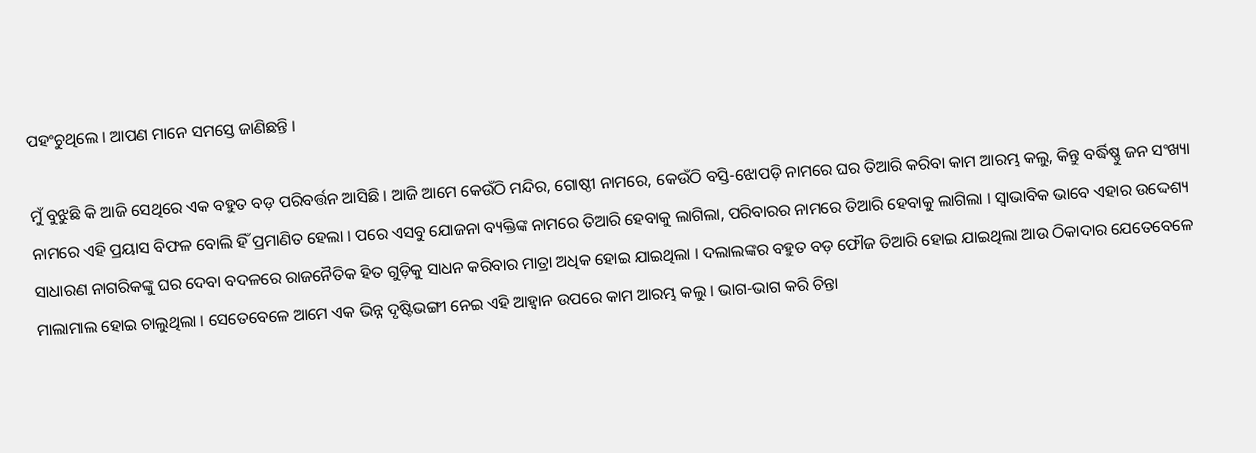ପହଂଚୁଥିଲେ । ଆପଣ ମାନେ ସମସ୍ତେ ଜାଣିଛନ୍ତି ।

ମୁଁ ବୁଝୁଛି କି ଆଜି ସେଥିରେ ଏକ ବହୁତ ବଡ଼ ପରିବର୍ତ୍ତନ ଆସିଛି । ଆଜି ଆମେ କେଉଁଠି ମନ୍ଦିର, ଗୋଷ୍ଠୀ ନାମରେ, କେଉଁଠି ବସ୍ତି-ଝୋପଡ଼ି ନାମରେ ଘର ତିଆରି କରିବା କାମ ଆରମ୍ଭ କଲୁ, କିନ୍ତୁ ବର୍ଦ୍ଧିଷ୍ଣୁ ଜନ ସଂଖ୍ୟା ନାମରେ ଏହି ପ୍ରୟାସ ବିଫଳ ବୋଲି ହିଁ ପ୍ରମାଣିତ ହେଲା । ପରେ ଏସବୁ ଯୋଜନା ବ୍ୟକ୍ତିଙ୍କ ନାମରେ ତିଆରି ହେବାକୁ ଲାଗିଲା, ପରିବାରର ନାମରେ ତିଆରି ହେବାକୁ ଲାଗିଲା । ସ୍ୱାଭାବିକ ଭାବେ ଏହାର ଉଦ୍ଦେଶ୍ୟ ସାଧାରଣ ନାଗରିକଙ୍କୁ ଘର ଦେବା ବଦଳରେ ରାଜନୈତିକ ହିତ ଗୁଡ଼ିକୁ ସାଧନ କରିବାର ମାତ୍ରା ଅଧିକ ହୋଇ ଯାଇଥିଲା । ଦଲାଲଙ୍କର ବହୁତ ବଡ଼ ଫୌଜ ତିଆରି ହୋଇ ଯାଇଥିଲା ଆଉ ଠିକାଦାର ଯେତେବେଳେ ମାଲାମାଲ ହୋଇ ଚାଲୁଥିଲା । ସେତେବେଳେ ଆମେ ଏକ ଭିନ୍ନ ଦୃଷ୍ଟିଭଙ୍ଗୀ ନେଇ ଏହି ଆହ୍ୱାନ ଉପରେ କାମ ଆରମ୍ଭ କଲୁ । ଭାଗ-ଭାଗ କରି ଚିନ୍ତା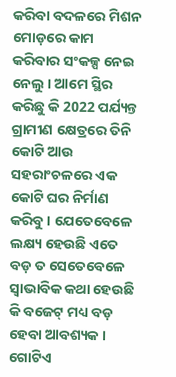କରିବା ବଦଳରେ ମିଶନ ମୋଡ଼ରେ କାମ କରିବାର ସଂକଳ୍ପ ନେଇ ନେଲୁ । ଆମେ ସ୍ଥିର କରିଛୁ କି 2022 ପର୍ଯ୍ୟନ୍ତ ଗ୍ରାମୀଣ କ୍ଷେତ୍ରରେ ତିନି କୋଟି ଆଉ ସହରାଂଚଳରେ ଏକ କୋଟି ଘର ନିର୍ମାଣ କରିବୁ । ଯେତେବେଳେ ଲକ୍ଷ୍ୟ ହେଉଛି ଏତେ ବଡ଼ ତ ସେତେବେଳେ ସ୍ୱାଭାବିକ କଥା ହେଉଛି କି ବଜେଟ୍ ମଧ୍ୟ ବଡ଼ ହେବା ଆବଶ୍ୟକ । ଗୋଟିଏ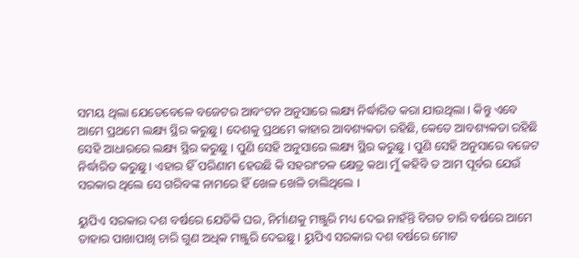ସମୟ ଥିଲା ଯେତେବେଳେ ବଜେଟର ଆବଂଟନ ଅନୁସାରେ ଲକ୍ଷ୍ୟ ନିର୍ଦ୍ଧାରିତ କରା ଯାଉଥିଲା । କିନ୍ତୁ ଏବେ ଆମେ ପ୍ରଥମେ ଲକ୍ଷ୍ୟ ସ୍ଥିର କରୁଛୁ । ଦେଶକୁ ପ୍ରଥମେ କାହାର ଆବଶ୍ୟକତା ରହିଛି, କେତେ ଆବଶ୍ୟକତା ରହିଛି ସେହି ଆଧାରରେ ଲକ୍ଷ୍ୟ ସ୍ଥିର କରୁଛୁ । ପୁଣି ସେହି ଅନୁସାରେ ଲକ୍ଷ୍ୟ ସ୍ଥିର କରୁଛୁ । ପୁଣି ସେହି ଅନୁସାରେ ବଜେଟ ନିର୍ଦ୍ଧାରିତ କରୁଛୁ । ଏହାର ହିଁ ପରିଣାମ ହେଉଛି କି ସହରାଂଚଳ କ୍ଷେତ୍ର କଥା ମୁଁ କହିବି ତ ଆମ ପୂର୍ବର ଯେଉଁ ସରକାର ଥିଲେ ସେ ଗରିବଙ୍କ ନାମରେ ହିଁ ଖେଳ ଖେଳି ଚାଲିଥିଲେ ।

ୟୁପିଏ ସରକାର ଦଶ ବର୍ଷରେ ଯେତିକି ଘର, ନିର୍ମାଣକୁ ମଞ୍ଜୁରି ମଧ୍ୟ ଦେଇ ନାହଁନ୍ତି ବିଗତ ଚାରି ବର୍ଷରେ ଆମେ ତାହାର ପାଖାପାଖି ଚାରି ଗୁଣ ଅଧିକ ମଞ୍ଜୁରି ଦେଇଛୁ । ୟୁପିଏ ସରକାର ଦଶ ବର୍ଷରେ ମୋଟ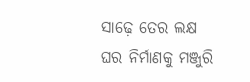ସାଢ଼େ ତେର ଲକ୍ଷ ଘର ନିର୍ମାଣକୁ ମଞ୍ଜୁରି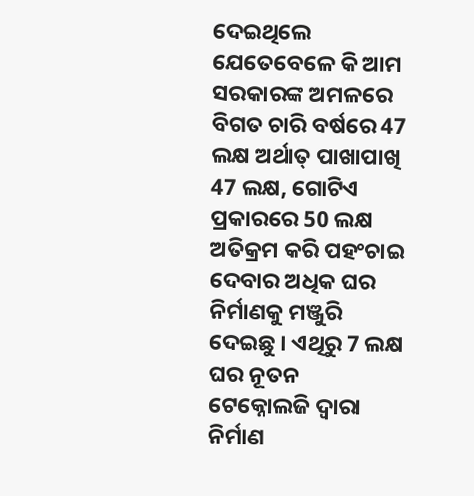ଦେଇଥିଲେ ଯେତେବେଳେ କି ଆମ ସରକାରଙ୍କ ଅମଳରେ ବିଗତ ଚାରି ବର୍ଷରେ 47 ଲକ୍ଷ ଅର୍ଥାତ୍ ପାଖାପାଖି 47 ଲକ୍ଷ, ଗୋଟିଏ ପ୍ରକାରରେ 50 ଲକ୍ଷ ଅତିକ୍ରମ କରି ପହଂଚାଇ ଦେବାର ଅଧିକ ଘର ନିର୍ମାଣକୁ ମଞ୍ଜୁରି ଦେଇଛୁ । ଏଥିରୁ 7 ଲକ୍ଷ ଘର ନୂତନ ଟେକ୍ନୋଲଜି ଦ୍ୱାରା ନିର୍ମାଣ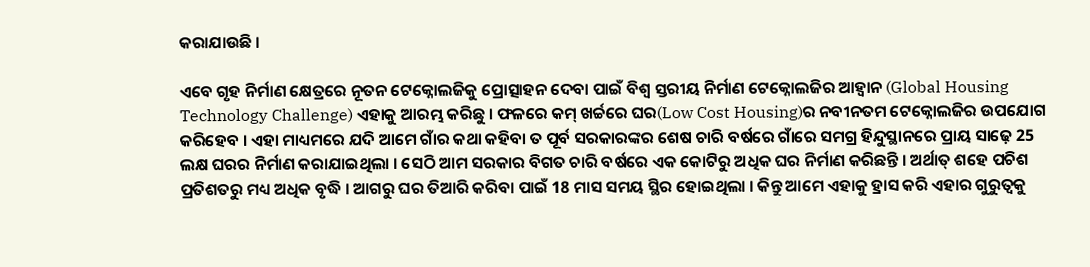କରାଯାଉଛି ।

ଏବେ ଗୃହ ନିର୍ମାଣ କ୍ଷେତ୍ରରେ ନୂତନ ଟେକ୍ନୋଲଜିକୁ ପ୍ରୋତ୍ସାହନ ଦେବା ପାଇଁ ବିଶ୍ୱ ସ୍ତରୀୟ ନିର୍ମାଣ ଟେକ୍ନୋଲଜିର ଆହ୍ୱାନ (Global Housing Technology Challenge) ଏହାକୁ ଆରମ୍ଭ କରିଛୁ । ଫଳରେ କମ୍ ଖର୍ଚ୍ଚରେ ଘର(Low Cost Housing)ର ନବୀନତମ ଟେକ୍ନୋଲଜିର ଉପଯୋଗ କରିହେବ । ଏହା ମାଧ୍ୟମରେ ଯଦି ଆମେ ଗାଁର କଥା କହିବା ତ ପୂର୍ବ ସରକାରଙ୍କର ଶେଷ ଚାରି ବର୍ଷରେ ଗାଁରେ ସମଗ୍ର ହିନ୍ଦୁସ୍ଥାନରେ ପ୍ରାୟ ସାଢ଼େ 25 ଲକ୍ଷ ଘରର ନିର୍ମାଣ କରାଯାଇଥିଲା । ସେଠି ଆମ ସରକାର ବିଗତ ଚାରି ବର୍ଷରେ ଏକ କୋଟିରୁ ଅଧିକ ଘର ନିର୍ମାଣ କରିଛନ୍ତି । ଅର୍ଥାତ୍ ଶହେ ପଚିଶ ପ୍ରତିଶତରୁ ମଧ୍ୟ ଅଧିକ ବୃଦ୍ଧି । ଆଗରୁ ଘର ତିଆରି କରିବା ପାଇଁ 18 ମାସ ସମୟ ସ୍ଥିର ହୋଇଥିଲା । କିନ୍ତୁ ଆମେ ଏହାକୁ ହ୍ରାସ କରି ଏହାର ଗୁରୁତ୍ୱକୁ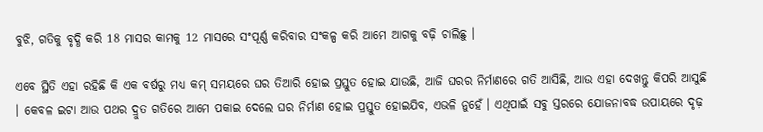ବୁଝି, ଗତିକୁ ବୃଦ୍ଧି କରି 18 ମାସର କାମକୁ 12 ମାସରେ ସଂପୂର୍ଣ୍ଣ କରିବାର ସଂକଳ୍ପ କରି ଆମେ ଆଗକୁ ବଢ଼ି ଚାଲିଛୁ ।

ଏବେ ସ୍ଥିତି ଏହା ରହିଛି କି ଏକ ବର୍ଷରୁ ମଧ୍ୟ କମ୍ ସମୟରେ ଘର ତିଆରି ହୋଇ ପ୍ରସ୍ତୁତ ହୋଇ ଯାଉଛି, ଆଜି ଘରର ନିର୍ମାଣରେ ଗତି ଆସିଛି, ଆଉ ଏହା ଦେଖନ୍ତୁ କିପରି ଆସୁଛି । କେବଳ ଇଟା ଆଉ ପଥର ଦ୍ରୁତ ଗତିରେ ଆମେ ପକାଇ ଦେଲେ ଘର ନିର୍ମାଣ ହୋଇ ପ୍ରସ୍ତୁତ ହୋଇଯିବ, ଏଭଳି ନୁହେଁ । ଏଥିପାଇଁ ସବୁ ସ୍ତରରେ ଯୋଜନାବଦ୍ଧ ଉପାୟରେ ଦୃଢ଼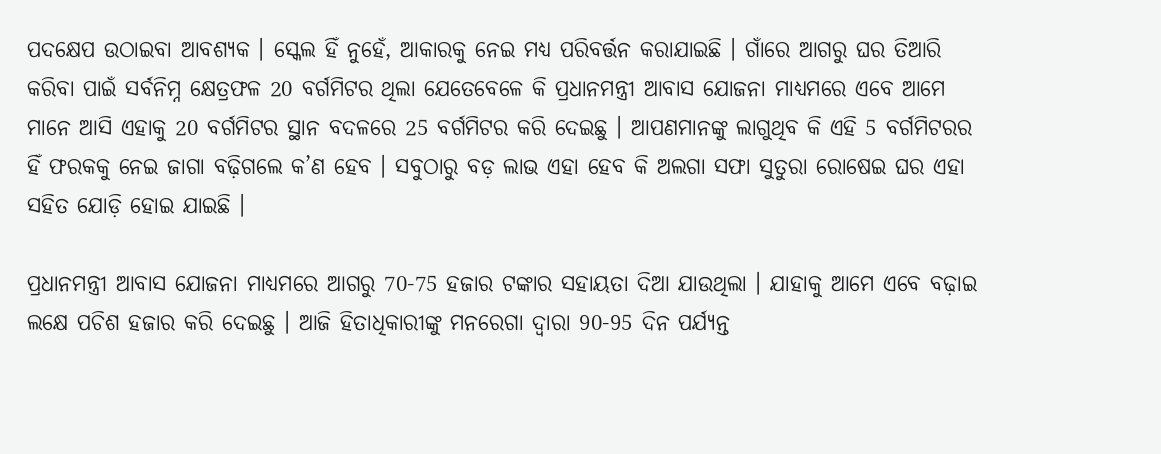ପଦକ୍ଷେପ ଉଠାଇବା ଆବଶ୍ୟକ । ସ୍କେଲ ହିଁ ନୁହେଁ, ଆକାରକୁ ନେଇ ମଧ୍ୟ ପରିବର୍ତ୍ତନ କରାଯାଇଛି । ଗାଁରେ ଆଗରୁ ଘର ତିଆରି କରିବା ପାଇଁ ସର୍ବନିମ୍ନ କ୍ଷେତ୍ରଫଳ 20 ବର୍ଗମିଟର ଥିଲା ଯେତେବେଳେ କି ପ୍ରଧାନମନ୍ତ୍ରୀ ଆବାସ ଯୋଜନା ମାଧ୍ୟମରେ ଏବେ ଆମେ ମାନେ ଆସି ଏହାକୁ 20 ବର୍ଗମିଟର ସ୍ଥାନ ବଦଳରେ 25 ବର୍ଗମିଟର କରି ଦେଇଛୁ । ଆପଣମାନଙ୍କୁ ଲାଗୁଥିବ କି ଏହି 5 ବର୍ଗମିଟରର ହିଁ ଫରକକୁ ନେଇ ଜାଗା ବଢ଼ିଗଲେ କ’ଣ ହେବ । ସବୁଠାରୁ ବଡ଼ ଲାଭ ଏହା ହେବ କି ଅଲଗା ସଫା ସୁତୁରା ରୋଷେଇ ଘର ଏହା ସହିତ ଯୋଡ଼ି ହୋଇ ଯାଇଛି ।

ପ୍ରଧାନମନ୍ତ୍ରୀ ଆବାସ ଯୋଜନା ମାଧ୍ୟମରେ ଆଗରୁ 70-75 ହଜାର ଟଙ୍କାର ସହାୟତା ଦିଆ ଯାଉଥିଲା । ଯାହାକୁ ଆମେ ଏବେ ବଢ଼ାଇ ଲକ୍ଷେ ପଚିଶ ହଜାର କରି ଦେଇଛୁ । ଆଜି ହିତାଧିକାରୀଙ୍କୁ ମନରେଗା ଦ୍ୱାରା 90-95 ଦିନ ପର୍ଯ୍ୟନ୍ତ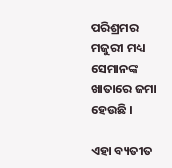ପରିଶ୍ରମର ମଜୁରୀ ମଧ୍ୟ ସେମାନଙ୍କ ଖାତାରେ ଜମା ହେଉଛି ।

ଏହା ବ୍ୟତୀତ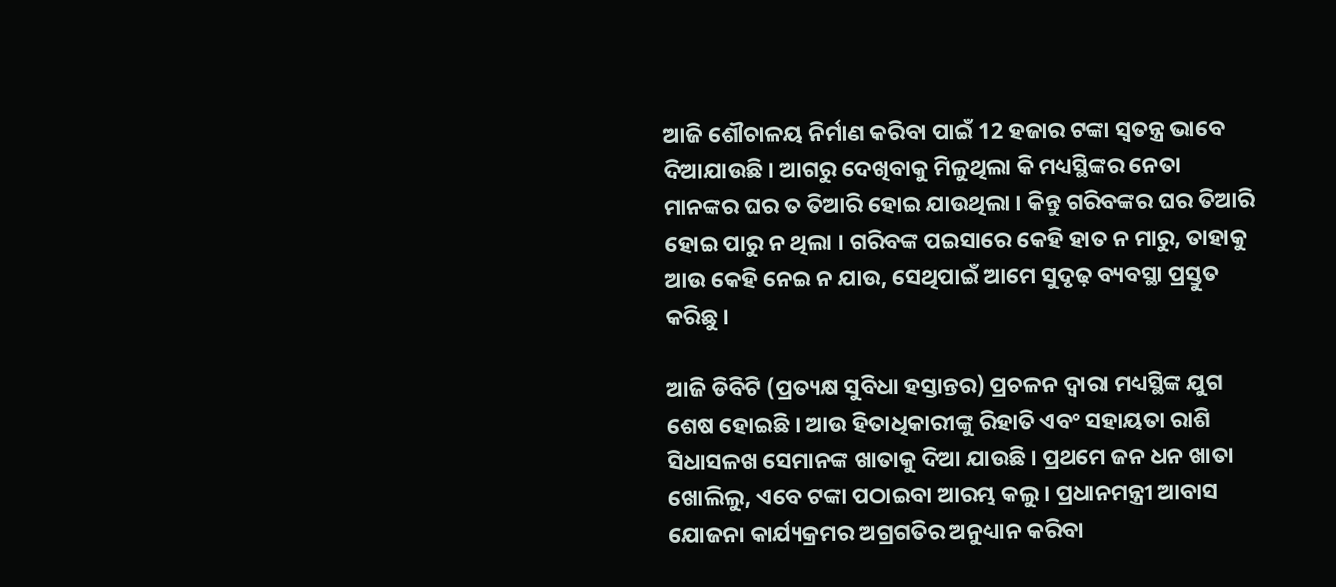ଆଜି ଶୌଚାଳୟ ନିର୍ମାଣ କରିବା ପାଇଁ 12 ହଜାର ଟଙ୍କା ସ୍ୱତନ୍ତ୍ର ଭାବେ ଦିଆଯାଉଛି । ଆଗରୁ ଦେଖିବାକୁ ମିଳୁଥିଲା କି ମଧ୍ୟସ୍ଥିଙ୍କର ନେତା ମାନଙ୍କର ଘର ତ ତିଆରି ହୋଇ ଯାଉଥିଲା । କିନ୍ତୁ ଗରିବଙ୍କର ଘର ତିଆରି ହୋଇ ପାରୁ ନ ଥିଲା । ଗରିବଙ୍କ ପଇସାରେ କେହି ହାତ ନ ମାରୁ, ତାହାକୁ ଆଉ କେହି ନେଇ ନ ଯାଉ, ସେଥିପାଇଁ ଆମେ ସୁଦୃଢ଼ ବ୍ୟବସ୍ଥା ପ୍ରସ୍ତୁତ କରିଛୁ ।

ଆଜି ଡିବିଟି (ପ୍ରତ୍ୟକ୍ଷ ସୁବିଧା ହସ୍ତାନ୍ତର) ପ୍ରଚଳନ ଦ୍ଵାରା ମଧ୍ୟସ୍ଥିଙ୍କ ଯୁଗ ଶେଷ ହୋଇଛି । ଆଉ ହିତାଧିକାରୀଙ୍କୁ ରିହାତି ଏବଂ ସହାୟତା ରାଶି ସିଧାସଳଖ ସେମାନଙ୍କ ଖାତାକୁ ଦିଆ ଯାଉଛି । ପ୍ରଥମେ ଜନ ଧନ ଖାତା ଖୋଲିଲୁ, ଏବେ ଟଙ୍କା ପଠାଇବା ଆରମ୍ଭ କଲୁ । ପ୍ରଧାନମନ୍ତ୍ରୀ ଆବାସ ଯୋଜନା କାର୍ଯ୍ୟକ୍ରମର ଅଗ୍ରଗତିର ଅନୁଧ୍ୟାନ କରିବା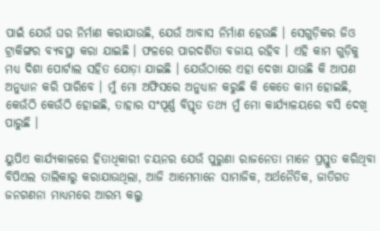ପାଇଁ ଯେଉଁ ଘର ନିର୍ମାଣ କରାଯାଉଛି, ଯେଉଁ ଆବାସ ନିର୍ମାଣ ହେଉଛି । ସେଗୁଡ଼ିକର ଜିଓ ଟ୍ରାକିଙ୍ଗର ବ୍ୟବସ୍ଥା କରା ଯାଇଛି । ଫଳରେ ପାରଦର୍ଶିତା ବଜାୟ ରହିବ । ଏହି କାମ ଗୁଡ଼ିକୁ ମଧ୍ୟ ଦିଶା ପୋର୍ଟାଲ ସହିତ ଯୋଡ଼ା ଯାଇଛି । ଯେଉଁଠାରେ ଏହା ଦେଖା ଯାଉଛି କି ଆପଣ ଅନୁଧ୍ୟାନ କରି ପାରିବେ । ମୁଁ ମୋ ଅଫିସରେ ଅନୁଧ୍ୟାନ କରୁଛି କି କେତେ କାମ ହୋଇଛି, କେଉଁଠି କେଉଁଠି ହୋଇଛି, ତାହାର ସଂପୂର୍ଣ୍ଣ ବିସ୍ତୃତ ତଥ୍ୟ ମୁଁ ମୋ କାର୍ଯ୍ୟାଳୟରେ ବସି ଦେଖି ପାରୁଛି ।

ୟୁପିଏ କାର୍ଯ୍ୟକାଳରେ ହିତାଧିକାରୀ ଚୟନର ଯେଉଁ ପୁରୁଣା ରାଜନେତା ମାନେ ପ୍ରସ୍ତୁତ କରିଥିବା ବିପିଏଲ ତାଲିକାରୁ କରାଯାଉଥିଲା, ଆଜି ଆମେମାନେ ସାମାଜିକ, ଅର୍ଥନୈତିକ, ଜାତିଗତ ଜନଗଣନା ମାଧ୍ୟମରେ ଆରମ୍ଭ କଲୁ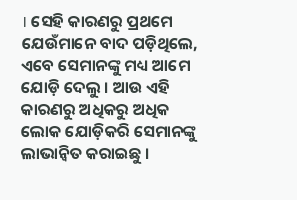। ସେହି କାରଣରୁ ପ୍ରଥମେ ଯେଉଁମାନେ ବାଦ ପଡ଼ିଥିଲେ, ଏବେ ସେମାନଙ୍କୁ ମଧ୍ୟ ଆମେ ଯୋଡ଼ି ଦେଲୁ । ଆଉ ଏହି କାରଣରୁ ଅଧିକରୁ ଅଧିକ ଲୋକ ଯୋଡ଼ିକରି ସେମାନଙ୍କୁ ଲାଭାନ୍ୱିତ କରାଇଛୁ ।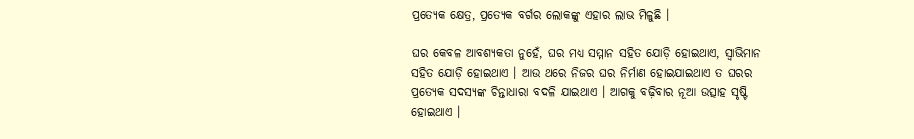ପ୍ରତ୍ୟେକ କ୍ଷେତ୍ର, ପ୍ରତ୍ୟେକ ବର୍ଗର ଲୋକଙ୍କୁ ଏହାର ଲାଭ ମିଳୁଛି ।

ଘର କେବଳ ଆବଶ୍ୟକତା ନୁହେଁ, ଘର ମଧ୍ୟ ସମ୍ମାନ ସହିତ ଯୋଡ଼ି ହୋଇଥାଏ, ସ୍ୱାଭିମାନ ସହିତ ଯୋଡ଼ି ହୋଇଥାଏ । ଆଉ ଥରେ ନିଜର ଘର ନିର୍ମାଣ ହୋଇଯାଇଥାଏ ତ ଘରର ପ୍ରତ୍ୟେକ ସଦସ୍ୟଙ୍କ ଚିନ୍ତାଧାରା ବଦଳି ଯାଇଥାଏ । ଆଗକୁ ବଢ଼ିବାର ନୂଆ ଉତ୍ସାହ ସୃଷ୍ଟି ହୋଇଥାଏ ।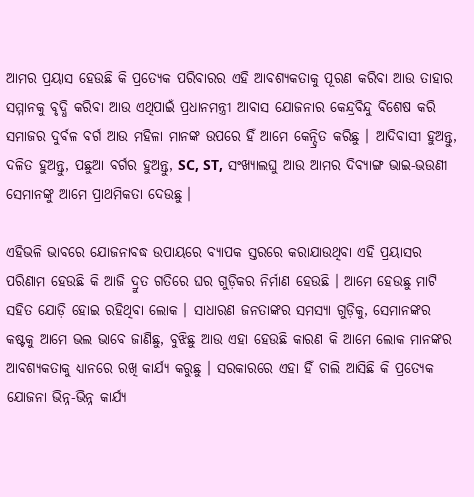ଆମର ପ୍ରୟାସ ହେଉଛି କି ପ୍ରତ୍ୟେକ ପରିବାରର ଏହି ଆବଶ୍ୟକତାକୁ ପୂରଣ କରିବା ଆଉ ତାହାର ସମ୍ମାନକୁ ବୃଦ୍ଧି କରିବା ଆଉ ଏଥିପାଇଁ ପ୍ରଧାନମନ୍ତ୍ରୀ ଆବାସ ଯୋଜନାର କେନ୍ଦ୍ରବିନ୍ଦୁ ବିଶେଷ କରି ସମାଜର ଦୁର୍ବଳ ବର୍ଗ ଆଉ ମହିଳା ମାନଙ୍କ ଉପରେ ହିଁ ଆମେ କେନ୍ଦ୍ରିତ କରିଛୁ । ଆଦିବାସୀ ହୁଅନ୍ତୁ, ଦଳିତ ହୁଅନ୍ତୁ, ପଛୁଆ ବର୍ଗର ହୁଅନ୍ତୁ, SC, ST, ସଂଖ୍ୟାଲଘୁ ଆଉ ଆମର ଦିବ୍ୟାଙ୍ଗ ଭାଇ-ଭଉଣୀ ସେମାନଙ୍କୁ ଆମେ ପ୍ରାଥମିକତା ଦେଉଛୁ ।

ଏହିଭଳି ଭାବରେ ଯୋଜନାବଦ୍ଧ ଉପାୟରେ ବ୍ୟାପକ ସ୍ତରରେ କରାଯାଉଥିବା ଏହି ପ୍ରୟାସର ପରିଣାମ ହେଉଛି କି ଆଜି ଦ୍ରୁତ ଗତିରେ ଘର ଗୁଡ଼ିକର ନିର୍ମାଣ ହେଉଛି । ଆମେ ହେଉଛୁ ମାଟି ସହିତ ଯୋଡ଼ି ହୋଇ ରହିଥିବା ଲୋକ । ସାଧାରଣ ଜନତାଙ୍କର ସମସ୍ୟା ଗୁଡ଼ିକୁ, ସେମାନଙ୍କର କଷ୍ଟକୁ ଆମେ ଭଲ ଭାବେ ଜାଣିଛୁ, ବୁଝିଛୁ ଆଉ ଏହା ହେଉଛି କାରଣ କି ଆମେ ଲୋକ ମାନଙ୍କର ଆବଶ୍ୟକତାକୁ ଧ୍ୟାନରେ ରଖି କାର୍ଯ୍ୟ କରୁଛୁ । ସରକାରରେ ଏହା ହିଁ ଚାଲି ଆସିଛି କି ପ୍ରତ୍ୟେକ ଯୋଜନା ଭିନ୍ନ-ଭିନ୍ନ କାର୍ଯ୍ୟ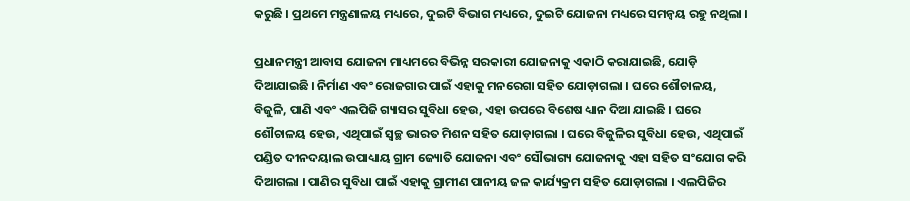କରୁଛି । ପ୍ରଥମେ ମନ୍ତ୍ରଣାଳୟ ମଧ୍ୟରେ, ଦୁଇଟି ବିଭାଗ ମଧ୍ୟରେ, ଦୁଇଟି ଯୋଜନା ମଧ୍ୟରେ ସମନ୍ୱୟ ରହୁ ନଥିଲା ।

ପ୍ରଧାନମନ୍ତ୍ରୀ ଆବାସ ଯୋଜନା ମାଧ୍ୟମରେ ବିଭିନ୍ନ ସରକାରୀ ଯୋଜନାକୁ ଏକାଠି କରାଯାଇଛି, ଯୋଡ଼ି ଦିଆଯାଇଛି । ନିର୍ମାଣ ଏବଂ ରୋଜଗାର ପାଇଁ ଏହାକୁ ମନରେଗା ସହିତ ଯୋଡ଼ାଗଲା । ଘରେ ଶୌଚାଳୟ, ବିଜୁଳି, ପାଣି ଏବଂ ଏଲପିଜି ଗ୍ୟାସର ସୁବିଧା ହେଉ, ଏହା ଉପରେ ବିଶେଷ ଧ୍ୟାନ ଦିଆ ଯାଇଛି । ଘରେ ଶୌଚାଳୟ ହେଉ, ଏଥିପାଇଁ ସ୍ୱଚ୍ଛ ଭାରତ ମିଶନ ସହିତ ଯୋଡ଼ାଗଲା । ଘରେ ବିଜୁଳିର ସୁବିଧା ହେଉ, ଏଥିପାଇଁ ପଣ୍ଡିତ ଦୀନଦୟାଲ ଉପାଧ୍ୟାୟ ଗ୍ରାମ ଜ୍ୟୋତି ଯୋଜନା ଏବଂ ସୌଭାଗ୍ୟ ଯୋଜନାକୁ ଏହା ସହିତ ସଂଯୋଗ କରି ଦିଆଗଲା । ପାଣିର ସୁବିଧା ପାଇଁ ଏହାକୁ ଗ୍ରାମୀଣ ପାନୀୟ ଜଳ କାର୍ଯ୍ୟକ୍ରମ ସହିତ ଯୋଡ଼ାଗଲା । ଏଲପିଜିର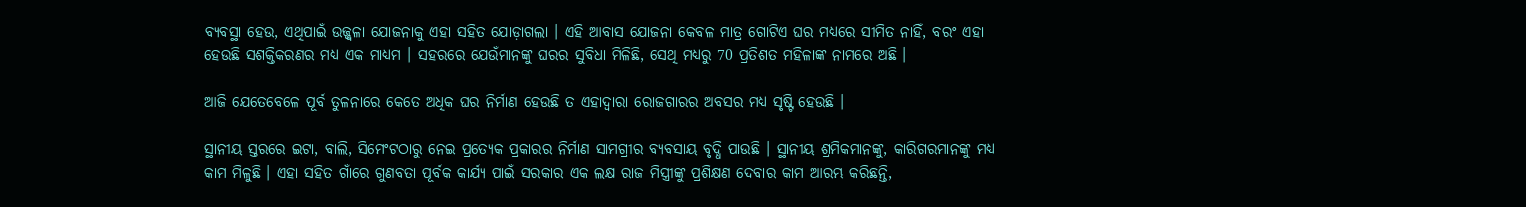ବ୍ୟବସ୍ଥା ହେଉ, ଏଥିପାଇଁ ଉଜ୍ଜ୍ୱଳା ଯୋଜନାକୁ ଏହା ସହିତ ଯୋଡ଼ାଗଲା । ଏହି ଆବାସ ଯୋଜନା କେବଳ ମାତ୍ର ଗୋଟିଏ ଘର ମଧ୍ୟରେ ସୀମିତ ନାହିଁ, ବରଂ ଏହା ହେଉଛି ସଶକ୍ତିକରଣର ମଧ୍ୟ ଏକ ମାଧ୍ୟମ । ସହରରେ ଯେଉଁମାନଙ୍କୁ ଘରର ସୁବିଧା ମିଳିଛି, ସେଥି ମଧ୍ୟରୁ 70 ପ୍ରତିଶତ ମହିଳାଙ୍କ ନାମରେ ଅଛି ।

ଆଜି ଯେତେବେଳେ ପୂର୍ବ ତୁଳନାରେ କେତେ ଅଧିକ ଘର ନିର୍ମାଣ ହେଉଛି ତ ଏହାଦ୍ୱାରା ରୋଜଗାରର ଅବସର ମଧ୍ୟ ସୃଷ୍ଟି ହେଉଛି ।

ସ୍ଥାନୀୟ ସ୍ତରରେ ଇଟା, ବାଲି, ସିମେଂଟଠାରୁ ନେଇ ପ୍ରତ୍ୟେକ ପ୍ରକାରର ନିର୍ମାଣ ସାମଗ୍ରୀର ବ୍ୟବସାୟ ବୃଦ୍ଧି ପାଉଛି । ସ୍ଥାନୀୟ ଶ୍ରମିକମାନଙ୍କୁ, କାରିଗରମାନଙ୍କୁ ମଧ୍ୟ କାମ ମିଳୁଛି । ଏହା ସହିତ ଗାଁରେ ଗୁଣବତା ପୂର୍ବକ କାର୍ଯ୍ୟ ପାଇଁ ସରକାର ଏକ ଲକ୍ଷ ରାଜ ମିସ୍ତ୍ରୀଙ୍କୁ ପ୍ରଶିକ୍ଷଣ ଦେବାର କାମ ଆରମ୍ଭ କରିଛନ୍ତି,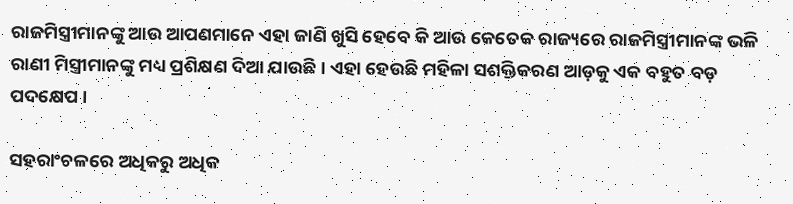ରାଜମିସ୍ତ୍ରୀମାନଙ୍କୁ ଆଉ ଆପଣମାନେ ଏହା ଜାଣି ଖୁସି ହେବେ କି ଆଉ କେତେକ ରାଜ୍ୟରେ ରାଜମିସ୍ତ୍ରୀମାନଙ୍କ ଭଳି ରାଣୀ ମିସ୍ତ୍ରୀମାନଙ୍କୁ ମଧ୍ୟ ପ୍ରଶିକ୍ଷଣ ଦିଆ ଯାଉଛି । ଏହା ହେଉଛି ମହିଳା ସଶକ୍ତିକରଣ ଆଡ଼କୁ ଏକ ବହୁତ ବଡ଼ ପଦକ୍ଷେପ ।

ସହରାଂଚଳରେ ଅଧିକରୁ ଅଧିକ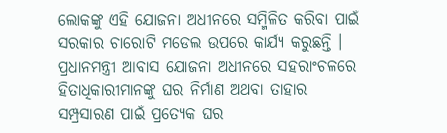ଲୋକଙ୍କୁ ଏହି ଯୋଜନା ଅଧୀନରେ ସମ୍ମିଳିତ କରିବା ପାଇଁ ସରକାର ଚାରୋଟି ମଡେଲ ଉପରେ କାର୍ଯ୍ୟ କରୁଛନ୍ତି । ପ୍ରଧାନମନ୍ତ୍ରୀ ଆବାସ ଯୋଜନା ଅଧୀନରେ ସହରାଂଚଳରେ ହିତାଧିକାରୀମାନଙ୍କୁ ଘର ନିର୍ମାଣ ଅଥବା ତାହାର ସମ୍ପ୍ରସାରଣ ପାଇଁ ପ୍ରତ୍ୟେକ ଘର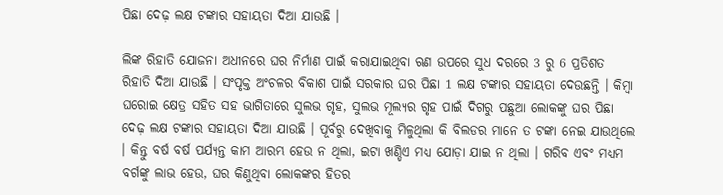ପିଛା ଦେଢ଼ ଲକ୍ଷ ଟଙ୍କାର ସହାୟତା ଦିଆ ଯାଉଛି ।

ଲିଙ୍କ ରିହାତି ଯୋଜନା ଅଧୀନରେ ଘର ନିର୍ମାଣ ପାଇଁ କରାଯାଇଥିବା ଋଣ ଉପରେ ସୁଧ ଦରରେ 3 ରୁ 6 ପ୍ରତିଶତ ରିହାତି ଦିଆ ଯାଉଛି । ସଂପୃକ୍ତ ଅଂଚଳର ବିକାଶ ପାଇଁ ସରକାର ଘର ପିଛା 1 ଲକ୍ଷ ଟଙ୍କାର ସହାୟତା ଦେଉଛନ୍ତି । କିମ୍ବା ଘରୋଇ କ୍ଷେତ୍ର ସହିତ ସହ ଭାଗିତାରେ ସୁଲଭ ଗୃହ, ସୁଲଭ ମୂଲ୍ୟର ଗୃହ ପାଇଁ ଦିଗରୁ ପଛୁଆ ଲୋକଙ୍କୁ ଘର ପିଛା ଦେଢ଼ ଲକ୍ଷ ଟଙ୍କାର ସହାୟତା ଦିଆ ଯାଉଛି । ପୂର୍ବରୁ ଦେଖିବାକୁ ମିଳୁଥିଲା କି ବିଲଡର ମାନେ ତ ଟଙ୍କା ନେଇ ଯାଉଥିଲେ । କିନ୍ତୁ ବର୍ଷ ବର୍ଷ ପର୍ଯ୍ୟନ୍ତ କାମ ଆରମ୍ଭ ହେଉ ନ ଥିଲା, ଇଟା ଖଣ୍ଡିଏ ମଧ୍ୟ ଯୋଡ଼ା ଯାଇ ନ ଥିଲା । ଗରିବ ଏବଂ ମଧ୍ୟମ ବର୍ଗଙ୍କୁ ଲାଭ ହେଉ, ଘର କିଣୁଥିବା ଲୋକଙ୍କର ହିତର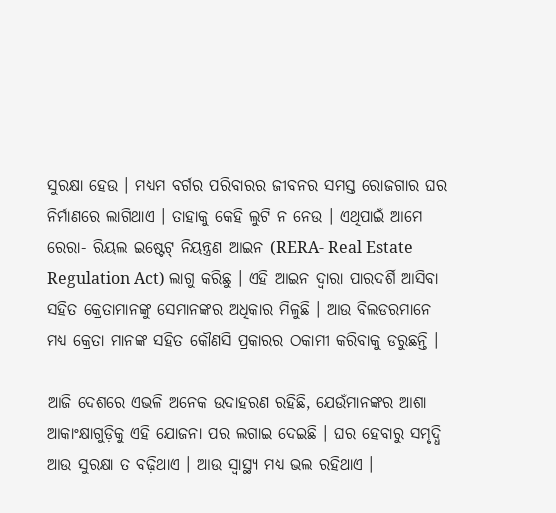ସୁରକ୍ଷା ହେଉ । ମଧ୍ୟମ ବର୍ଗର ପରିବାରର ଜୀବନର ସମସ୍ତ ରୋଜଗାର ଘର ନିର୍ମାଣରେ ଲାଗିଥାଏ । ତାହାକୁ କେହି ଲୁଟି ନ ନେଉ । ଏଥିପାଇଁ ଆମେ ରେରା- ରିୟଲ ଇଷ୍ଟେଟ୍ ନିୟନ୍ତ୍ରଣ ଆଇନ (RERA- Real Estate Regulation Act) ଲାଗୁ କରିଛୁ । ଏହି ଆଇନ ଦ୍ୱାରା ପାରଦର୍ଶି ଆସିବା ସହିତ କ୍ରେତାମାନଙ୍କୁ ସେମାନଙ୍କର ଅଧିକାର ମିଳୁଛି । ଆଉ ବିଲଡରମାନେ ମଧ୍ୟ କ୍ରେତା ମାନଙ୍କ ସହିତ କୌଣସି ପ୍ରକାରର ଠକାମୀ କରିବାକୁ ଡରୁଛନ୍ତି ।

ଆଜି ଦେଶରେ ଏଭଳି ଅନେକ ଉଦାହରଣ ରହିଛି, ଯେଉଁମାନଙ୍କର ଆଶା ଆକାଂକ୍ଷାଗୁଡ଼ିକୁ ଏହି ଯୋଜନା ପର ଲଗାଇ ଦେଇଛି । ଘର ହେବାରୁ ସମୃଦ୍ଧି ଆଉ ସୁରକ୍ଷା ତ ବଢ଼ିଥାଏ । ଆଉ ସ୍ୱାସ୍ଥ୍ୟ ମଧ୍ୟ ଭଲ ରହିଥାଏ ।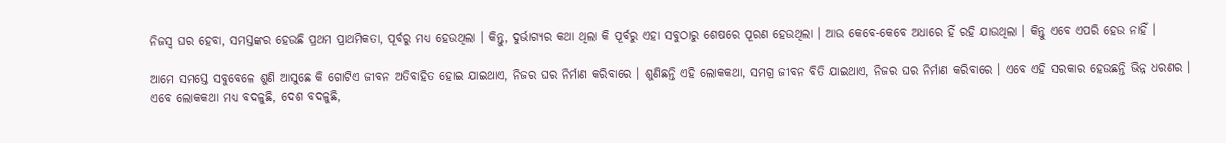ନିଜସ୍ୱ ଘର ହେବା, ସମସ୍ତଙ୍କର ହେଉଛି ପ୍ରଥମ ପ୍ରାଥମିକତା, ପୂର୍ବରୁ ମଧ୍ୟ ହେଉଥିଲା । କିନ୍ତୁ, ଦୁର୍ଭାଗ୍ୟର କଥା ଥିଲା କି ପୂର୍ବରୁ ଏହା ସବୁଠାରୁ ଶେଷରେ ପୂରଣ ହେଉଥିଲା । ଆଉ କେବେ-କେବେ ଅଧାରେ ହିଁ ରହି ଯାଉଥିଲା । କିନ୍ତୁ ଏବେ ଏପରି ହେଉ ନାହିଁ ।

ଆମେ ସମସ୍ତେ ସବୁବେଳେ ଶୁଣି ଆସୁଛେ କି ଗୋଟିଏ ଜୀବନ ଅତିବାହିତ ହୋଇ ଯାଇଥାଏ, ନିଜର ଘର ନିର୍ମାଣ କରିବାରେ । ଶୁଣିଛନ୍ତି ଏହି ଲୋକକଥା, ସମଗ୍ର ଜୀବନ ବିତି ଯାଇଥାଏ, ନିଜର ଘର ନିର୍ମାଣ କରିବାରେ । ଏବେ ଏହି ସରକାର ହେଉଛନ୍ତି ଭିନ୍ନ ଧରଣର । ଏବେ ଲୋକକଥା ମଧ୍ୟ ବଦଳୁଛି, ଦେଶ ବଦଳୁଛି,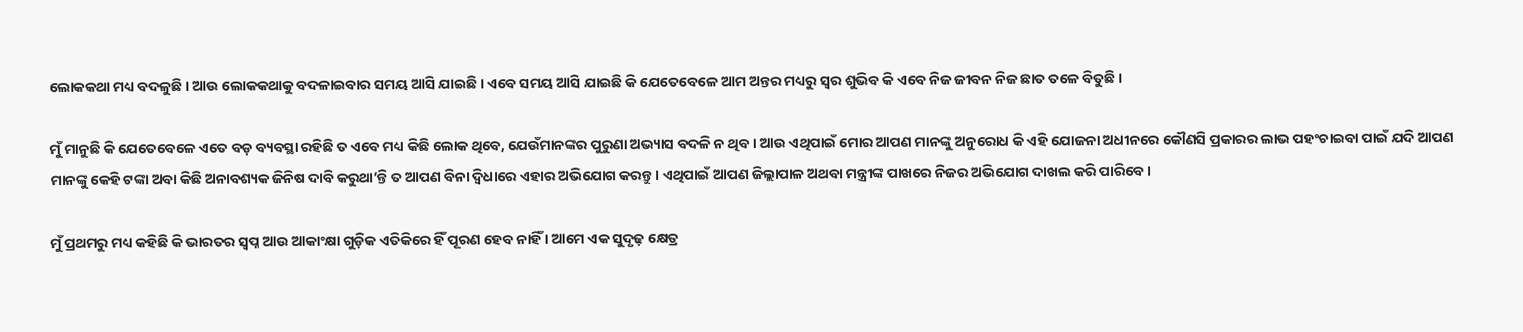ଲୋକକଥା ମଧ୍ୟ ବଦଳୁଛି । ଆଉ ଲୋକକଥାକୁ ବଦଳାଇବାର ସମୟ ଆସି ଯାଇଛି । ଏବେ ସମୟ ଆସି ଯାଇଛି କି ଯେତେବେଳେ ଆମ ଅନ୍ତର ମଧ୍ୟରୁ ସ୍ୱର ଶୁଭିବ କି ଏବେ ନିଜ ଜୀବନ ନିଜ ଛାତ ତଳେ ବିତୁଛି ।

ମୁଁ ମାନୁଛି କି ଯେତେବେଳେ ଏତେ ବଡ଼ ବ୍ୟବସ୍ଥା ରହିଛି ତ ଏବେ ମଧ୍ୟ କିଛି ଲୋକ ଥିବେ, ଯେଉଁମାନଙ୍କର ପୁରୁଣା ଅଭ୍ୟାସ ବଦଳି ନ ଥିବ । ଆଉ ଏଥିପାଇଁ ମୋର ଆପଣ ମାନଙ୍କୁ ଅନୁରୋଧ କି ଏହି ଯୋଜନା ଅଧୀନରେ କୌଣସି ପ୍ରକାରର ଲାଭ ପହଂଚାଇବା ପାଇଁ ଯଦି ଆପଣ ମାନଙ୍କୁ କେହି ଟଙ୍କା ଅବା କିଛି ଅନାବଶ୍ୟକ ଜିନିଷ ଦାବି କରୁଥା’ନ୍ତି ତ ଆପଣ ବିନା ଦ୍ୱିଧାରେ ଏହାର ଅଭିଯୋଗ କରନ୍ତୁ । ଏଥିପାଇଁ ଆପଣ ଜିଲ୍ଲାପାଳ ଅଥବା ମନ୍ତ୍ରୀଙ୍କ ପାଖରେ ନିଜର ଅଭିଯୋଗ ଦାଖଲ କରି ପାରିବେ ।

ମୁଁ ପ୍ରଥମରୁ ମଧ୍ୟ କହିଛି କି ଭାରତର ସ୍ୱପ୍ନ ଆଉ ଆକାଂକ୍ଷା ଗୁଡ଼ିକ ଏତିକିରେ ହିଁ ପୂରଣ ହେବ ନାହିଁ । ଆମେ ଏକ ସୁଦୃଢ଼ କ୍ଷେତ୍ର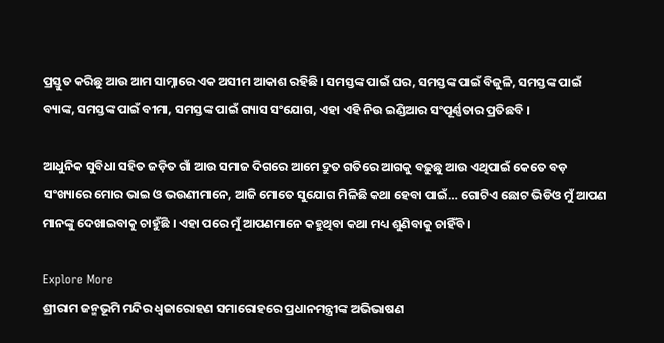ପ୍ରସ୍ତୁତ କରିଛୁ ଆଉ ଆମ ସାମ୍ନାରେ ଏକ ଅସୀମ ଆକାଶ ରହିଛି । ସମସ୍ତଙ୍କ ପାଇଁ ଘର, ସମସ୍ତଙ୍କ ପାଇଁ ବିଜୁଳି, ସମସ୍ତଙ୍କ ପାଇଁ ବ୍ୟାଙ୍କ, ସମସ୍ତଙ୍କ ପାଇଁ ବୀମା, ସମସ୍ତଙ୍କ ପାଇଁ ଗ୍ୟାସ ସଂଯୋଗ, ଏହା ଏହି ନିଉ ଇଣ୍ଡିଆର ସଂପୂର୍ଣ୍ଣତାର ପ୍ରତିଛବି ।

ଆଧୁନିକ ସୁବିଧା ସହିତ ଜଡ଼ିତ ଗାଁ ଆଉ ସମାଜ ଦିଗରେ ଆମେ ଦ୍ରୁତ ଗତିରେ ଆଗକୁ ବଢ଼ୁଛୁ ଆଉ ଏଥିପାଇଁ କେତେ ବଡ଼ ସଂଖ୍ୟାରେ ମୋର ଭାଇ ଓ ଭଉଣୀମାନେ, ଆଜି ମୋତେ ସୁଯୋଗ ମିଳିଛି କଥା ହେବା ପାଇଁ… ଗୋଟିଏ ଛୋଟ ଭିଡିଓ ମୁଁ ଆପଣ ମାନଙ୍କୁ ଦେଖାଇବାକୁ ଚାହୁଁଛି । ଏହା ପରେ ମୁଁ ଆପଣମାନେ କହୁଥିବା କଥା ମଧ୍ୟ ଶୁଣିବାକୁ ଚାହିଁବି ।

Explore More
ଶ୍ରୀରାମ ଜନ୍ମଭୂମି ମନ୍ଦିର ଧ୍ଵଜାରୋହଣ ସମାରୋହରେ ପ୍ରଧାନମନ୍ତ୍ରୀଙ୍କ ଅଭିଭାଷଣ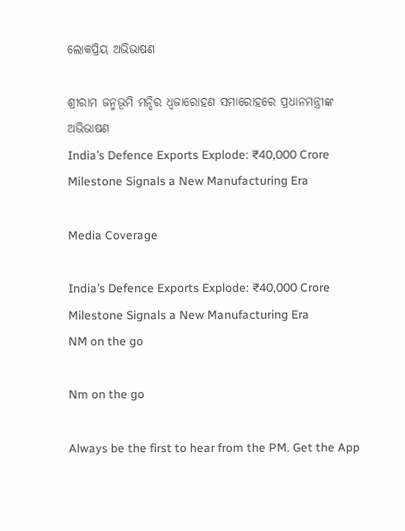ଲୋକପ୍ରିୟ ଅଭିଭାଷଣ

ଶ୍ରୀରାମ ଜନ୍ମଭୂମି ମନ୍ଦିର ଧ୍ଵଜାରୋହଣ ସମାରୋହରେ ପ୍ରଧାନମନ୍ତ୍ରୀଙ୍କ ଅଭିଭାଷଣ
India’s Defence Exports Explode: ₹40,000 Crore Milestone Signals a New Manufacturing Era

Media Coverage

India’s Defence Exports Explode: ₹40,000 Crore Milestone Signals a New Manufacturing Era
NM on the go

Nm on the go

Always be the first to hear from the PM. Get the App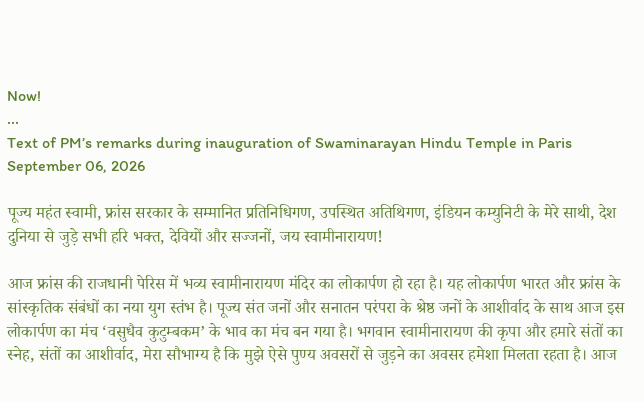Now!
...
Text of PM’s remarks during inauguration of Swaminarayan Hindu Temple in Paris
September 06, 2026

पूज्य महंत स्वामी, फ्रांस सरकार के सम्मानित प्रतिनिधिगण, उपस्थित अतिथिगण, इंडियन कम्युनिटी के मेरे साथी, देश दुनिया से जुड़े सभी हरि भक्त, देवियों और सज्जनों, जय स्वामीनारायण!

आज फ्रांस की राजधानी पेरिस में भव्य स्वामीनारायण मंदिर का लोकार्पण हो रहा है। यह लोकार्पण भारत और फ्रांस के सांस्कृतिक संबंधों का नया युग स्तंभ है। पूज्य संत जनों और सनातन परंपरा के श्रेष्ठ जनों के आशीर्वाद के साथ आज इस लोकार्पण का मंच ‘वसुधैव कुटुम्बकम’ के भाव का मंच बन गया है। भगवान स्वामीनारायण की कृपा और हमारे संतों का स्नेह, संतों का आशीर्वाद, मेरा सौभाग्य है कि मुझे ऐसे पुण्य अवसरों से जुड़ने का अवसर हमेशा मिलता रहता है। आज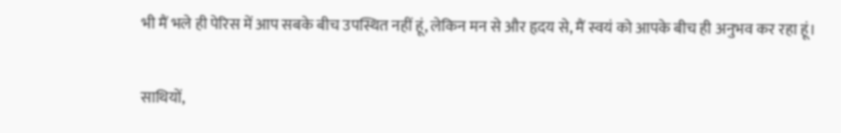भी मैं भले ही पेरिस में आप सबके बीच उपस्थित नहीं हूं, लेकिन मन से और हृदय से, मैं स्वयं को आपके बीच ही अनुभव कर रहा हूं।

साथियों,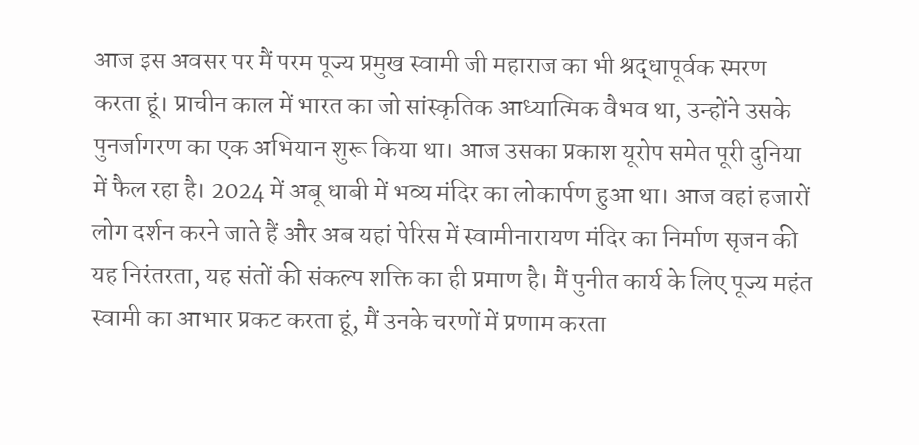आज इस अवसर पर मैं परम पूज्य प्रमुख स्वामी जी महाराज का भी श्रद्धापूर्वक स्मरण करता हूं। प्राचीन काल में भारत का जो सांस्कृतिक आध्यात्मिक वैभव था, उन्होंने उसके पुनर्जागरण का एक अभियान शुरू किया था। आज उसका प्रकाश यूरोप समेत पूरी दुनिया में फैल रहा है। 2024 में अबू धाबी में भव्य मंदिर का लोकार्पण हुआ था। आज वहां हजारों लोग दर्शन करने जाते हैं और अब यहां पेरिस में स्वामीनारायण मंदिर का निर्माण सृजन की यह निरंतरता, यह संतों की संकल्प शक्ति का ही प्रमाण है। मैं पुनीत कार्य के लिए पूज्य महंत स्वामी का आभार प्रकट करता हूं, मैं उनके चरणों में प्रणाम करता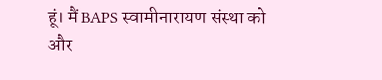हूं। मैं BAPS स्वामीनारायण संस्था को और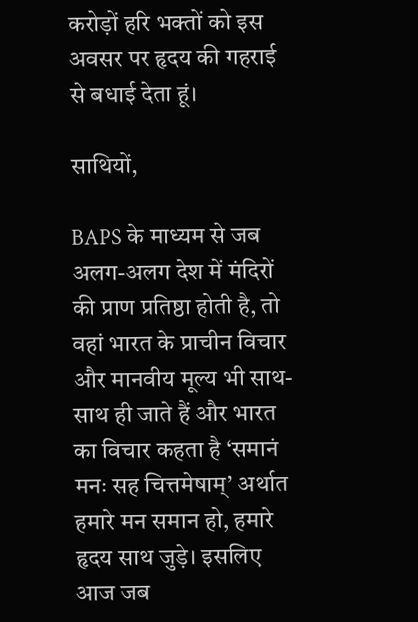करोड़ों हरि भक्तों को इस अवसर पर हृदय की गहराई से बधाई देता हूं।

साथियों,

BAPS के माध्यम से जब अलग-अलग देश में मंदिरों की प्राण प्रतिष्ठा होती है, तो वहां भारत के प्राचीन विचार और मानवीय मूल्य भी साथ-साथ ही जाते हैं और भारत का विचार कहता है ‘समानं मनः सह चित्तमेषाम्’ अर्थात हमारे मन समान हो, हमारे हृदय साथ जुड़े। इसलिए आज जब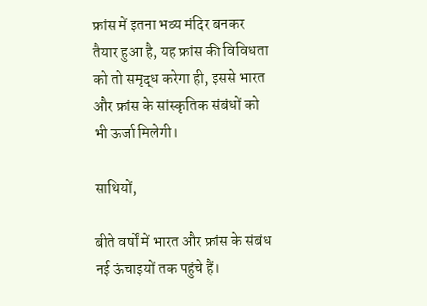फ्रांस में इतना भव्य मंदिर बनकर तैयार हुआ है, यह फ्रांस की विविधता को तो समृद्ध करेगा ही, इससे भारत और फ्रांस के सांस्कृतिक संबंधों को भी ऊर्जा मिलेगी।

साथियों,

बीते वर्षों में भारत और फ्रांस के संबंध नई ऊंचाइयों तक पहुंचे हैं।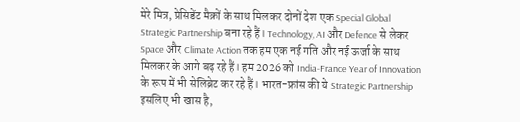मेरे मित्र, प्रेसिडेंट मैक्रों के साथ मिलकर दोनों देश एक Special Global Strategic Partnership बना रहे हैं। Technology, AI और Defence से लेकर Space और Climate Action तक हम एक नई गति और नई ऊर्जा के साथ मिलकर के आगे बढ़ रहे हैं। हम 2026 को India-France Year of Innovation के रूप में भी सेलिब्रेट कर रहे हैं। भारत-फ्रांस की ये Strategic Partnership इसलिए भी खास है,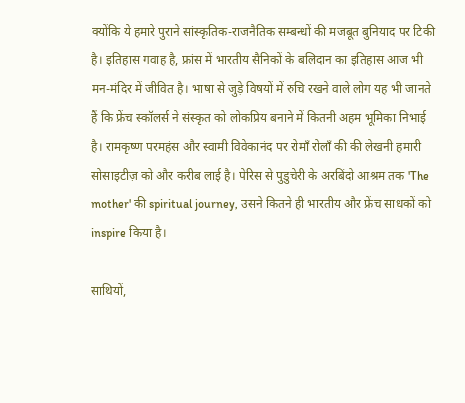क्योंकि ये हमारे पुराने सांस्कृतिक-राजनैतिक सम्बन्धों की मजबूत बुनियाद पर टिकी है। इतिहास गवाह है, फ्रांस में भारतीय सैनिकों के बलिदान का इतिहास आज भी मन-मंदिर में जीवित है। भाषा से जुड़े विषयों में रुचि रखने वाले लोग यह भी जानते हैं कि फ्रेंच स्कॉलर्स ने संस्कृत को लोकप्रिय बनाने में कितनी अहम भूमिका निभाई है। रामकृष्ण परमहंस और स्वामी विवेकानंद पर रोमाँ रोलाँ की की लेखनी हमारी सोसाइटीज़ को और करीब लाई है। पेरिस से पुडुचेरी के अरबिंदो आश्रम तक 'The mother' की spiritual journey, उसने कितने ही भारतीय और फ्रेंच साधकों को inspire किया है।

साथियों,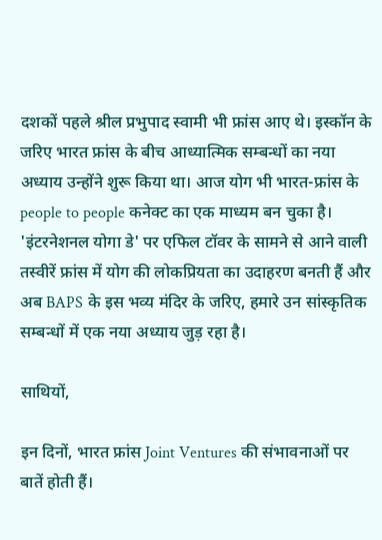दशकों पहले श्रील प्रभुपाद स्वामी भी फ्रांस आए थे। इस्कॉन के जरिए भारत फ्रांस के बीच आध्यात्मिक सम्बन्धों का नया अध्याय उन्होंने शुरू किया था। आज योग भी भारत-फ्रांस के people to people कनेक्ट का एक माध्यम बन चुका है। 'इंटरनेशनल योगा डे' पर एफिल टॉवर के सामने से आने वाली तस्वीरें फ्रांस में योग की लोकप्रियता का उदाहरण बनती हैं और अब BAPS के इस भव्य मंदिर के जरिए, हमारे उन सांस्कृतिक सम्बन्धों में एक नया अध्याय जुड़ रहा है।

साथियों,

इन दिनों, भारत फ्रांस Joint Ventures की संभावनाओं पर बातें होती हैं।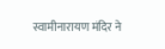स्वामीनारायण मंदिर ने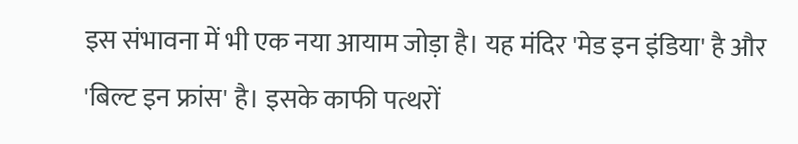इस संभावना में भी एक नया आयाम जोड़ा है। यह मंदिर 'मेड इन इंडिया' है और 'बिल्ट इन फ्रांस' है। इसके काफी पत्थरों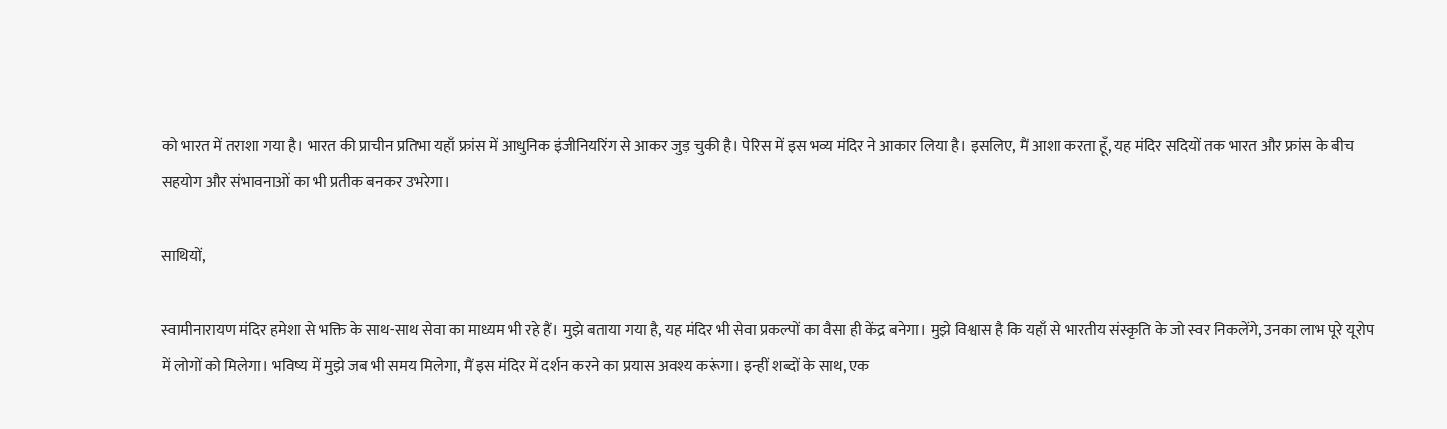को भारत में तराशा गया है। भारत की प्राचीन प्रतिभा यहाँ फ्रांस में आधुनिक इंजीनियरिंग से आकर जुड़ चुकी है। पेरिस में इस भव्य मंदिर ने आकार लिया है। इसलिए, मैं आशा करता हूँ, यह मंदिर सदियों तक भारत और फ्रांस के बीच सहयोग और संभावनाओं का भी प्रतीक बनकर उभरेगा।

साथियों,

स्वामीनारायण मंदिर हमेशा से भक्ति के साथ-साथ सेवा का माध्यम भी रहे हैं। मुझे बताया गया है, यह मंदिर भी सेवा प्रकल्पों का वैसा ही केंद्र बनेगा। मुझे विश्वास है कि यहाँ से भारतीय संस्कृति के जो स्वर निकलेंगे, उनका लाभ पूरे यूरोप में लोगों को मिलेगा। भविष्य में मुझे जब भी समय मिलेगा, मैं इस मंदिर में दर्शन करने का प्रयास अवश्य करूंगा। इन्हीं शब्दों के साथ, एक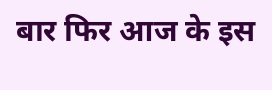बार फिर आज के इस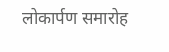लोकार्पण समारोह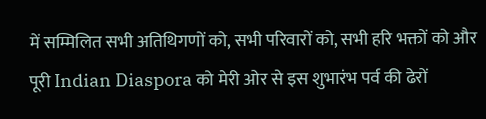में सम्मिलित सभी अतिथिगणों को, सभी परिवारों को, सभी हरि भक्तों को और पूरी Indian Diaspora को मेरी ओर से इस शुभारंभ पर्व की ढेरों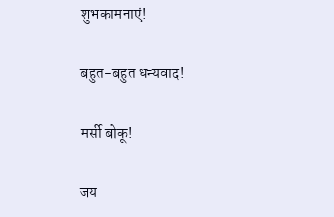शुभकामनाएं!

बहुत-बहुत धन्यवाद!

मर्सी बोकू!

जय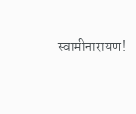स्वामीनारायण!